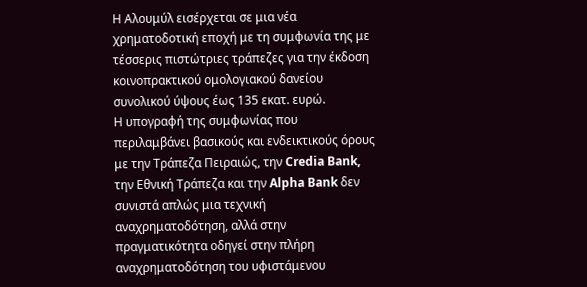Η Αλουμύλ εισέρχεται σε μια νέα χρηματοδοτική εποχή με τη συμφωνία της με τέσσερις πιστώτριες τράπεζες για την έκδοση κοινοπρακτικού ομολογιακού δανείου συνολικού ύψους έως 135 εκατ. ευρώ.
Η υπογραφή της συμφωνίας που περιλαμβάνει βασικούς και ενδεικτικούς όρους με την Τράπεζα Πειραιώς, την Credia Bank, την Εθνική Τράπεζα και την Alpha Bank δεν συνιστά απλώς μια τεχνική αναχρηματοδότηση, αλλά στην πραγματικότητα οδηγεί στην πλήρη αναχρηματοδότηση του υφιστάμενου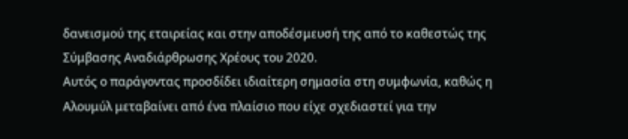δανεισμού της εταιρείας και στην αποδέσμευσή της από το καθεστώς της Σύμβασης Αναδιάρθρωσης Χρέους του 2020.
Αυτός ο παράγοντας προσδίδει ιδιαίτερη σημασία στη συμφωνία, καθώς η Αλουμύλ μεταβαίνει από ένα πλαίσιο που είχε σχεδιαστεί για την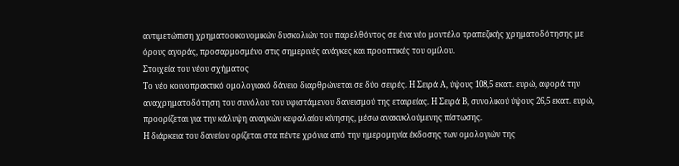αντιμετώπιση χρηματοοικονομικών δυσκολιών του παρελθόντος σε ένα νέο μοντέλο τραπεζικής χρηματοδότησης με όρους αγοράς, προσαρμοσμένο στις σημερινές ανάγκες και προοπτικές του ομίλου.
Στοιχεία του νέου σχήματος
Το νέο κοινοπρακτικό ομολογιακό δάνειο διαρθρώνεται σε δύο σειρές. Η Σειρά Α, ύψους 108,5 εκατ. ευρώ, αφορά την αναχρηματοδότηση του συνόλου του υφιστάμενου δανεισμού της εταιρείας. Η Σειρά Β, συνολικού ύψους 26,5 εκατ. ευρώ, προορίζεται για την κάλυψη αναγκών κεφαλαίου κίνησης, μέσω ανακυκλούμενης πίστωσης.
Η διάρκεια του δανείου ορίζεται στα πέντε χρόνια από την ημερομηνία έκδοσης των ομολογιών της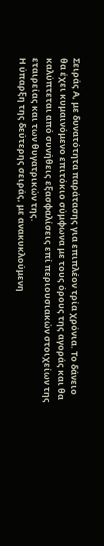Σειράς Α, με δυνατότητα παράτασης για επιπλέον τρία χρόνια. Το δάνειο θα έχει κυμαινόμενο επιτόκιο σύμφωνα με τους όρους της αγοράς και θα καλύπτεται από συνήθεις εξασφαλίσεις επί περιουσιακών στοιχείων της εταιρείας και των θυγατρικών της.
Η ύπαρξη της δεύτερης σειράς, με ανακυκλούμενη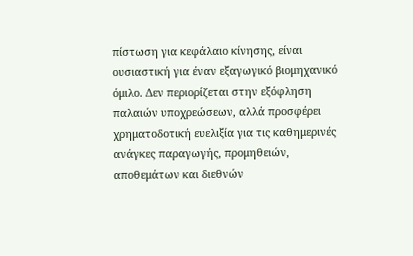πίστωση για κεφάλαιο κίνησης, είναι ουσιαστική για έναν εξαγωγικό βιομηχανικό όμιλο. Δεν περιορίζεται στην εξόφληση παλαιών υποχρεώσεων, αλλά προσφέρει χρηματοδοτική ευελιξία για τις καθημερινές ανάγκες παραγωγής, προμηθειών, αποθεμάτων και διεθνών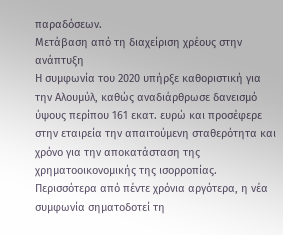παραδόσεων.
Μετάβαση από τη διαχείριση χρέους στην ανάπτυξη
Η συμφωνία του 2020 υπήρξε καθοριστική για την Αλουμύλ, καθώς αναδιάρθρωσε δανεισμό ύψους περίπου 161 εκατ. ευρώ και προσέφερε στην εταιρεία την απαιτούμενη σταθερότητα και χρόνο για την αποκατάσταση της χρηματοοικονομικής της ισορροπίας.
Περισσότερα από πέντε χρόνια αργότερα, η νέα συμφωνία σηματοδοτεί τη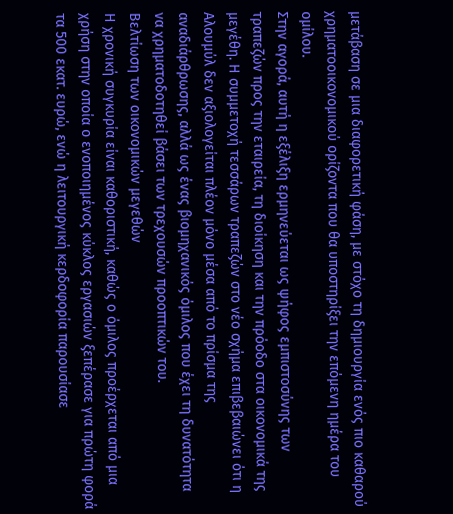μετάβαση σε μια διαφορετική φάση, με στόχο τη δημιουργία ενός πιο καθαρού χρηματοοικονομικού ορίζοντα που θα υποστηρίξει την επόμενη ημέρα του ομίλου.
Στην αγορά, αυτή η εξέλιξη ερμηνεύεται ως ψήφος εμπιστοσύνης των τραπεζών προς την εταιρεία, τη διοίκηση και την πρόοδο στα οικονομικά της μεγέθη. Η συμμετοχή τεσσάρων τραπεζών στο νέο σχήμα επιβεβαιώνει ότι η Αλουμύλ δεν αξιολογείται πλέον μόνο μέσα από το πρίσμα της αναδιάρθρωσης, αλλά ως ένας βιομηχανικός όμιλος που έχει τη δυνατότητα να χρηματοδοτηθεί βάσει των τρεχουσών προοπτικών του.
Βελτίωση των οικονομικών μεγεθών
Η χρονική συγκυρία είναι καθοριστική, καθώς ο όμιλος προέρχεται από μια χρήση στην οποία ο ενοποιημένος κύκλος εργασιών ξεπέρασε για πρώτη φορά τα 500 εκατ. ευρώ, ενώ η λειτουργική κερδοφορία παρουσίασε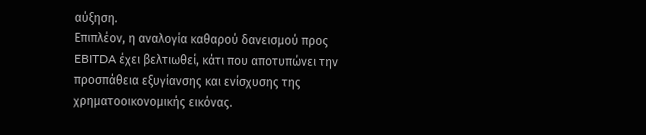αύξηση.
Επιπλέον, η αναλογία καθαρού δανεισμού προς EBITDA έχει βελτιωθεί, κάτι που αποτυπώνει την προσπάθεια εξυγίανσης και ενίσχυσης της χρηματοοικονομικής εικόνας.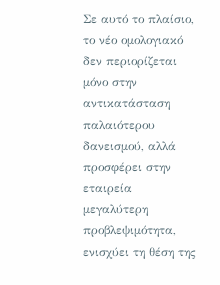Σε αυτό το πλαίσιο, το νέο ομολογιακό δεν περιορίζεται μόνο στην αντικατάσταση παλαιότερου δανεισμού, αλλά προσφέρει στην εταιρεία μεγαλύτερη προβλεψιμότητα, ενισχύει τη θέση της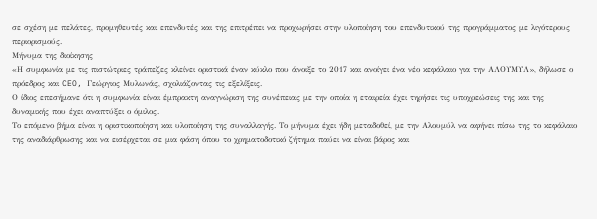σε σχέση με πελάτες, προμηθευτές και επενδυτές και της επιτρέπει να προχωρήσει στην υλοποίηση του επενδυτικού της προγράμματος με λιγότερους περιορισμούς.
Μήνυμα της διοίκησης
«Η συμφωνία με τις πιστώτριες τράπεζες κλείνει οριστικά έναν κύκλο που άνοιξε το 2017 και ανοίγει ένα νέο κεφάλαιο για την ΑΛΟΥΜΥΛ», δήλωσε ο πρόεδρος και CEO, Γεώργιος Μυλωνάς, σχολιάζοντας τις εξελίξεις.
Ο ίδιος επεσήμανε ότι η συμφωνία είναι έμπρακτη αναγνώριση της συνέπειας με την οποία η εταιρεία έχει τηρήσει τις υποχρεώσεις της και της δυναμικής που έχει αναπτύξει ο όμιλος.
Το επόμενο βήμα είναι η οριστικοποίηση και υλοποίηση της συναλλαγής. Το μήνυμα έχει ήδη μεταδοθεί, με την Αλουμύλ να αφήνει πίσω της το κεφάλαιο της αναδιάρθρωσης και να εισέρχεται σε μια φάση όπου το χρηματοδοτικό ζήτημα παύει να είναι βάρος και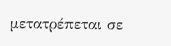μετατρέπεται σε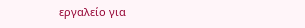εργαλείο για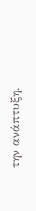την ανάπτυξη.